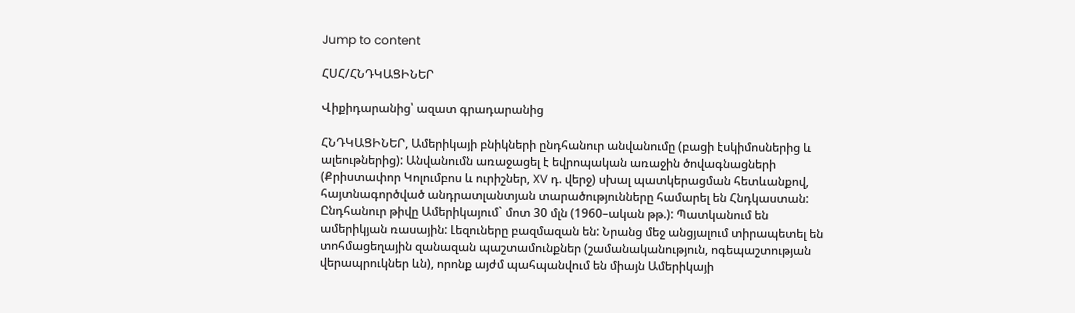Jump to content

ՀՍՀ/ՀՆԴԿԱՑԻՆԵՐ

Վիքիդարանից՝ ազատ գրադարանից

ՀՆԴԿԱՑԻՆԵՐ, Ամերիկայի բնիկների ընդհանուր անվանումը (բացի էսկիմոսներից և ալեութներից): Անվանումն առաջացել է եվրոպական առաջին ծովագնացների (Քրիստափոր Կոլումբոս և ուրիշներ, XV դ. վերջ) սխալ պատկերացման հետևանքով, հայտնագործված անդրատլանտյան տարածությունները համարել են Հնդկաստան: Ընդհանուր թիվը Ամերիկայում` մոտ 30 մլն (1960–ական թթ.): Պատկանում են ամերիկյան ռասային: Լեզուները բազմազան են: Նրանց մեջ անցյալում տիրապետել են տոհմացեղային զանազան պաշտամունքներ (շամանականություն, ոգեպաշտության վերապրուկներ ևն), որոնք այժմ պահպանվում են միայն Ամերիկայի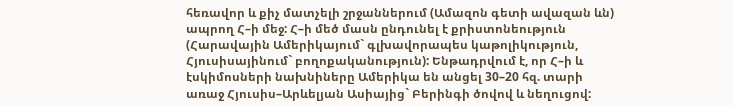հեռավոր և քիչ մատչելի շրջաններում (Ամազոն գետի ավազան ևն) ապրող Հ–ի մեջ: Հ–ի մեծ մասն ընդունել է քրիստոնեություն (Հարավային Ամերիկայում` գլխավորապես կաթոլիկություն, Հյուսիսայինում` բողոքականություն): Ենթադրվում է, որ Հ–ի և էսկիմոսների նախնիները Ամերիկա են անցել 30–20 հզ. տարի առաջ Հյուսիս–Արևելյան Ասիայից` Բերինգի ծովով և նեղուցով: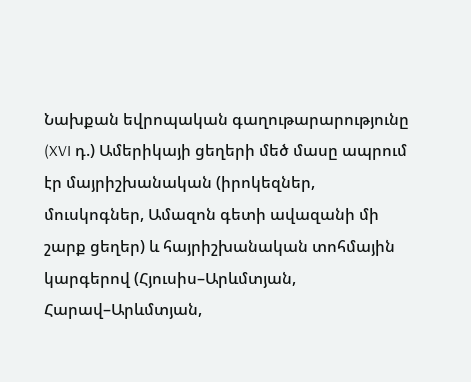Նախքան եվրոպական գաղութարարությունը (XVI դ.) Ամերիկայի ցեղերի մեծ մասը ապրում էր մայրիշխանական (իրոկեզներ, մուսկոգներ, Ամազոն գետի ավազանի մի շարք ցեղեր) և հայրիշխանական տոհմային կարգերով (Հյուսիս–Արևմտյան, Հարավ–Արևմտյան,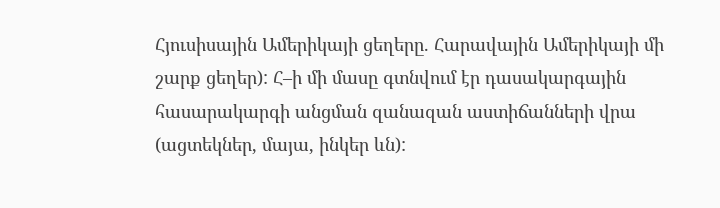Հյուսիսային Ամերիկայի ցեղերը. Հարավային Ամերիկայի մի շարք ցեղեր): Հ–ի մի մասը գտնվում էր դասակարգային հասարակարգի անցման զանազան աստիճանների վրա (ացտեկներ, մայա, ինկեր ևն):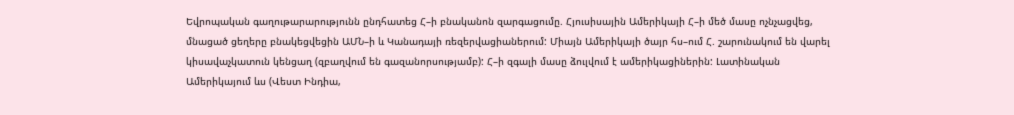Եվրոպական գաղութարարությունն ընդհատեց Հ–ի բնականոն զարգացումը. Հյուսիսային Ամերիկայի Հ–ի մեծ մասը ոչնչացվեց, մնացած ցեղերը բնակեցվեցին ԱՄՆ–ի և Կանադայի ռեզերվացիաներում: Միայն Ամերիկայի ծայր հս–ում Հ. շարունակում են վարել կիսավաչկատուն կենցաղ (զբաղվում են գազանորսությամբ): Հ–ի զգալի մասը ձուլվում է ամերիկացիներին: Լատինական Ամերիկայում ևս (Վեստ Ինդիա,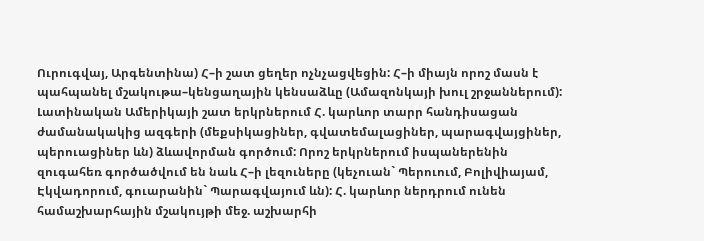Ուրուգվայ, Արգենտինա) Հ–ի շատ ցեղեր ոչնչացվեցին: Հ–ի միայն որոշ մասն է պահպանել մշակութա–կենցաղային կենսաձևը (Ամազոնկայի խուլ շրջաններում): Լատինական Ամերիկայի շատ երկրներում Հ. կարևոր տարր հանդիսացան ժամանակակից ազգերի (մեքսիկացիներ, գվատեմալացիներ, պարագվայցիներ, պերուացիներ ևն) ձևավորման գործում: Որոշ երկրներում իսպաներենին զուգահեռ գործածվում են նաև Հ–ի լեզուները (կեչուան` Պերուում, Բոլիվիայամ, Էկվադորում, գուարանին` Պարագվայում ևն): Հ. կարևոր ներդրում ունեն համաշխարհային մշակույթի մեջ. աշխարհի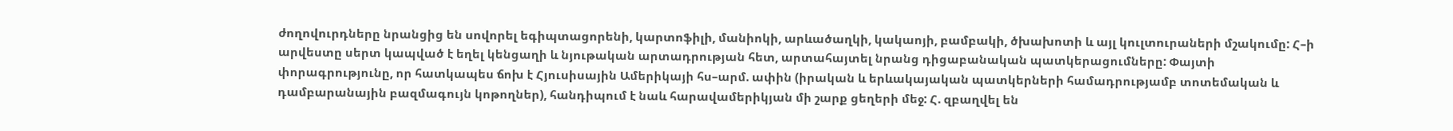ժողովուրդները նրանցից են սովորել եգիպտացորենի, կարտոֆիլի, մանիոկի, արևածաղկի, կակաոյի, բամբակի, ծխախոտի և այլ կուլտուրաների մշակումը: Հ–ի արվեստը սերտ կապված է եղել կենցաղի և նյութական արտադրության հետ, արտահայտել նրանց դիցաբանական պատկերացումները: Փայտի փորագրությունը, որ հատկապես ճոխ է Հյուսիսային Ամերիկայի հս–արմ. ափին (իրական և երևակայական պատկերների համադրությամբ տոտեմական և դամբարանային բազմագույն կոթողներ), հանդիպում է նաև հարավամերիկյան մի շարք ցեղերի մեջ: Հ. զբաղվել են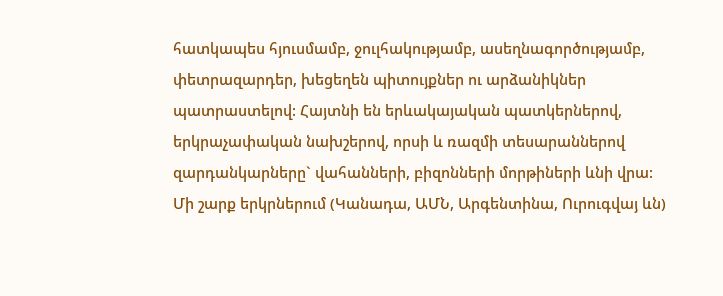հատկապես հյուսմամբ, ջուլհակությամբ, ասեղնագործությամբ, փետրազարդեր, խեցեղեն պիտույքներ ու արձանիկներ պատրաստելով: Հայտնի են երևակայական պատկերներով, երկրաչափական նախշերով, որսի և ռազմի տեսարաններով զարդանկարները` վահանների, բիզոնների մորթիների ևնի վրա: Մի շարք երկրներում (Կանադա, ԱՄՆ, Արգենտինա, Ուրուգվայ ևն)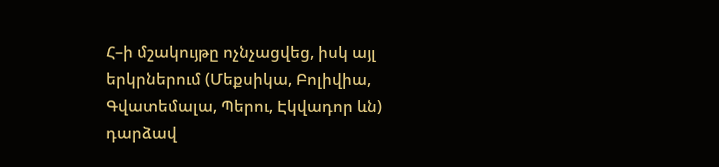Հ–ի մշակույթը ոչնչացվեց, իսկ այլ երկրներում (Մեքսիկա, Բոլիվիա, Գվատեմալա, Պերու, Էկվադոր ևն) դարձավ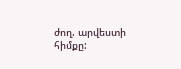ժող. արվեստի հիմքը: